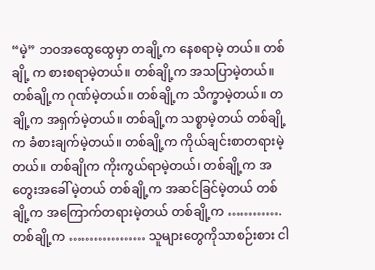“မဲ့” ဘဝအထွေထွေမှာ တချို့က နေစရာမဲ့ တယ်။ တစ်ချို့ က စားစရာမဲ့တယ်။ တစ်ချို့က အသပြာမဲ့တယ်။ တစ်ချို့က ဂုဏ်မဲ့တယ်။ တစ်ချို့က သိက္ခာမဲ့တယ်။ တချို့က အရှက်မဲ့တယ်။ တစ်ချို့က သစ္စာမဲ့တယ် တစ်ချို့က ခံစားချက်မဲ့တယ်။ တစ်ချို့က ကိုယ်ချင်းစာတရားမဲ့တယ်။ တစ်ချိုက ကိုးကွယ်ရာမဲ့တယ်၊ တစ်ချို့က အတွေးအခေါ်မဲ့တယ် တစ်ချို့က အဆင်ခြင်မဲ့တယ် တစ်ချို့က အကြောက်တရားမဲ့တယ် တစ်ချို့က …………. တစ်ချို့က ……………… သူများတွေကိုသာစဉ်းစား ငါ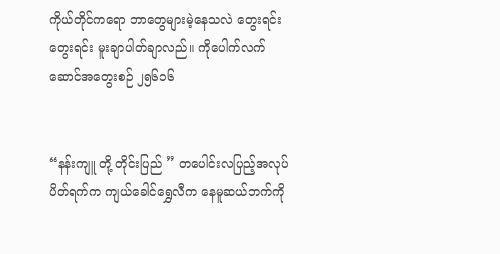ကိုယ်တိုင်ကရော ဘာတွေများမဲ့နေသလဲ တွေးရင်းတွေးရင်း မူးချာပါတ်ချာလည်။ ကိုပေါက်လက်ဆောင်အတွေးစဉ် ၂၅၆၁၆


“နန်းကျူ တို့ တိုင်းပြည် ” တပေါင်းလပြည့်အလုပ်ပိတ်ရက်က ကျယ်ခေါင်ရွှေလီက နေမူဆယ်ဘက်ကို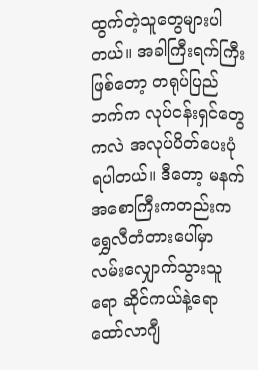ထွက်တဲ့သူတွေများပါတယ်။ အခါကြီးရက်ကြီးဖြစ်တော့ တရုပ်ပြည်ဘက်က လုပ်ငန်းရှင်တွေကလဲ အလုပ်ပိတ်ပေးပုံရပါတယ်။ ဒီတော့ မနက်အစောကြီးကတည်းက ရွှေလီတံတားပေါ်မှာ လမ်းလျှောက်သွားသူရော ဆိုင်ကယ်နဲ့ရော ထော်လာဂျီ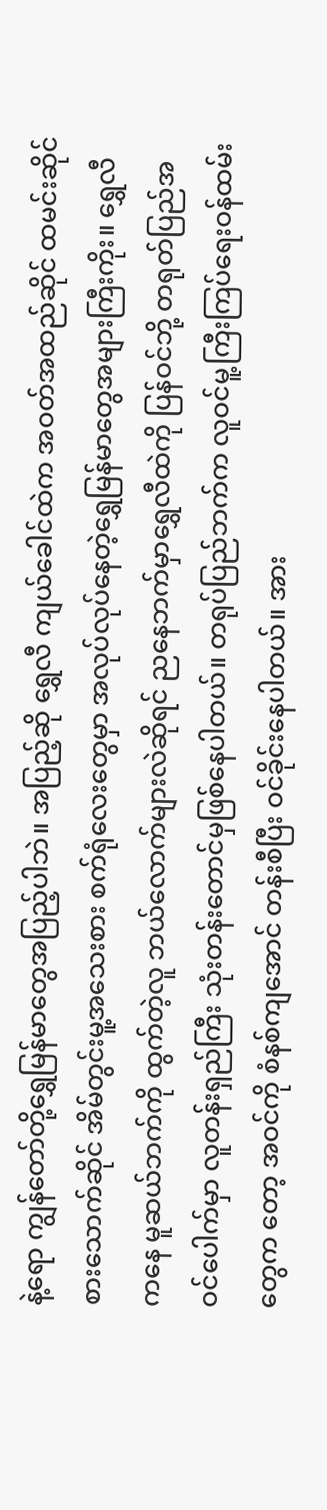နဲ့ရော ကျွန်တော်တို့ရွှေမြန်မာတွေအပြည့်ပါဘဲ။ အပြည့်ဆို ရွှေလီ ကျယ်ခေါင်ထဲက အဝတ်အထည်ဆိုင် ထမင်းဆိုင် စားသောက်ဆိုင် အိမ်တွင်းမူ့အသေးစား စက်ရုံလေးတွေမှာ အလုပ်လုပ်နေတဲ့ရွှေမြန်မာတွေအများကြီးကိုး။ ရွှေလီကနေ မူဆယ်ဘက်ကို ထွက်တဲ့လူ ဘယ်လောက်များလဲဆိုရင် ညနေဘက်မှာရွှေလီထဲကို ပြန်ဝင်ဘို့ တရုတ်ပြည်အဝင်ပေါက်မှာ လူတန်းရှည်ကြီး သုံးတန်းတောင်မှဖြစ်နေပါတယ်။ တရုပ်ပြည်ဘက်က လူဝင်မူ့ကြီးကြပ်ရေးဝန်ထမ်းတွေက တော့ အဝင်ကို စံနစ်ကျအောင် တန်းစီပြီး ဝင်ခိုင်းနေပါတယ်။ အား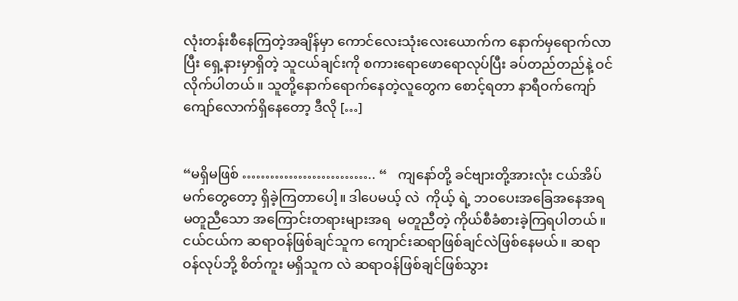လုံးတန်းစီနေကြတဲ့အချိန်မှာ ကောင်လေးသုံးလေးယောက်က နောက်မှရောက်လာပြီး ရှေ့နားမှာရှိတဲ့ သူငယ်ချင်းကို စကားရောဖောရောလုပ်ပြီး ခပ်တည်တည်နဲ့ ဝင်လိုက်ပါတယ်။ သူတို့နောက်ရောက်နေတဲ့လူတွေက စောင့်ရတာ နာရီဝက်ကျော်ကျော်လောက်ရှိနေတော့ ဒီလို […]


“မရှိမဖြစ် ……………………….. “   ကျနော်တို့ ခင်ဗျားတို့အားလုံး ငယ်အိပ်မက်တွေတော့ ရှိခဲ့ကြတာပေါ့။ ဒါပေမယ့် လဲ  ကိုယ့် ရဲ့ ဘဝပေးအခြေအနေအရ မတူညီသော အကြောင်းတရားများအရ  မတူညီတဲ့ ကိုယ်စီခံစားခဲ့ကြရပါတယ်။ ငယ်ငယ်က ဆရာဝန်ဖြစ်ချင်သူက ကျောင်းဆရာဖြစ်ချင်လဲဖြစ်နေမယ်။ ဆရာဝန်လုပ်ဘို့ စိတ်ကူး မရှိသူက လဲ ဆရာဝန်ဖြစ်ချင်ဖြစ်သွား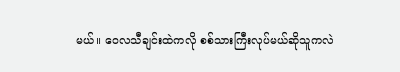မယ်။ ဝေလသီချင်းထဲကလို စစ်သားကြီးလုပ်မယ်ဆိုသူကလဲ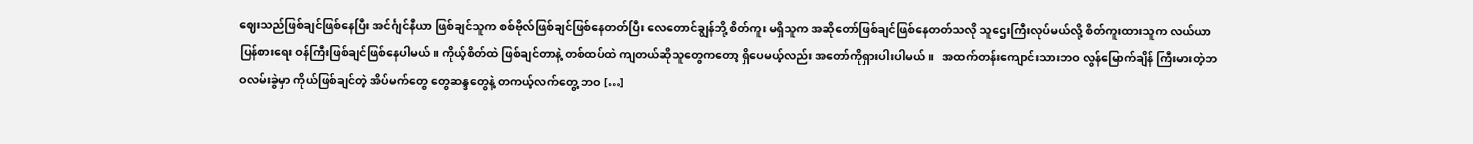ဈေးသည်ဖြစ်ချင်ဖြစ်နေပြီး အင်င်္ဂျင်နီယာ ဖြစ်ချင်သူက စစ်ဗိုလ်ဖြစ်ချင်ဖြစ်နေတတ်ပြီး လေတောင်ချွန်ဘို့ စိတ်ကူး မရှိသူက အဆိုတော်ဖြစ်ချင်ဖြစ်နေတတ်သလို သူဌေးကြီးလုပ်မယ်လို့ စိတ်ကူးထားသူက လယ်ယာပြန်စားရေး ဝန်ကြီးဖြစ်ချင်ဖြစ်နေပါမယ်။ ကိုယ့်စိတ်ထဲ ဖြစ်ချင်တာနဲ့ တစ်ထပ်ထဲ ကျတယ်ဆိုသူတွေကတော့ ရှိပေမယ့်လည်း အတော်ကိုရှားပါးပါမယ်။   အထက်တန်းကျောင်းသားဘဝ လွန်မြောက်ချိန် ကြီးမားတဲ့ဘဝလမ်းခွဲမှာ ကိုယ်ဖြစ်ချင်တဲ့ အိပ်မက်တွေ တွေဆန္ဒတွေနဲ့ တကယ့်လက်တွေ့ ဘဝ […]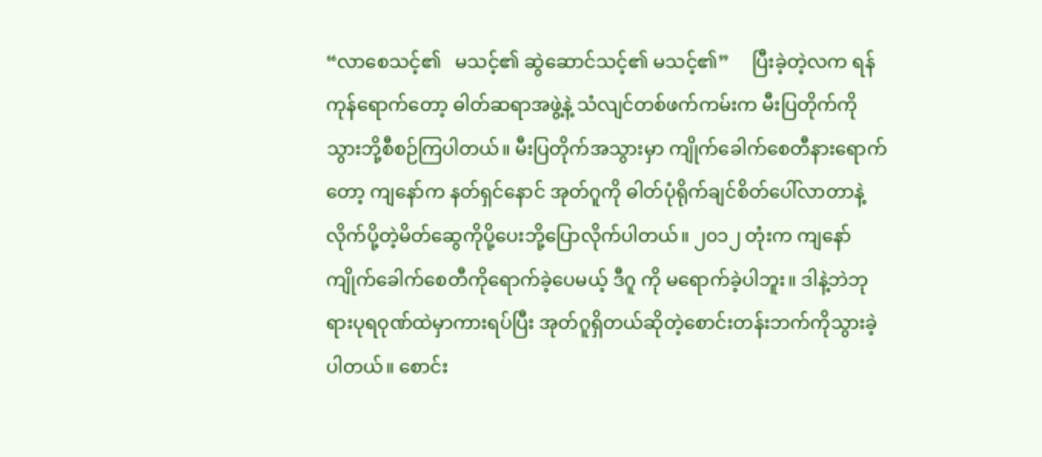“လာစေသင့်၏   မသင့်၏ ဆွဲဆောင်သင့်၏ မသင့်၏”     ပြီးခဲ့တဲ့လက ရန်ကုန်ရောက်တော့ ဓါတ်ဆရာအဖွဲ့နဲ့ သံလျင်တစ်ဖက်ကမ်းက မီးပြတိုက်ကို သွားဘို့စီစဉ်ကြပါတယ်။ မီးပြတိုက်အသွားမှာ ကျိုက်ခေါက်စေတီနားရောက်တော့ ကျနော်က နတ်ရှင်နောင် အုတ်ဂူကို ဓါတ်ပုံရိုက်ချင်စိတ်ပေါ်လာတာနဲ့ လိုက်ပို့တဲ့မိတ်ဆွေကိုပို့ပေးဘို့ပြောလိုက်ပါတယ်။ ၂၀၁၂ တုံးက ကျနော်ကျိုက်ခေါက်စေတီကိုရောက်ခဲ့ပေမယ့် ဒီဂူ ကို မရောက်ခဲ့ပါဘူး။ ဒါနဲ့ဘဲဘုရားပုရဝုဏ်ထဲမှာကားရပ်ပြီး အုတ်ဂူရှိတယ်ဆိုတဲ့စောင်းတန်းဘက်ကိုသွားခဲ့ပါတယ်။ စောင်း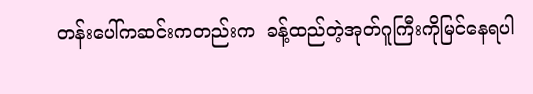တန်းပေါ်ကဆင်းကတည်းက  ခန့်ထည်တဲ့အုတ်ဂူကြီးကိုမြင်နေရပါ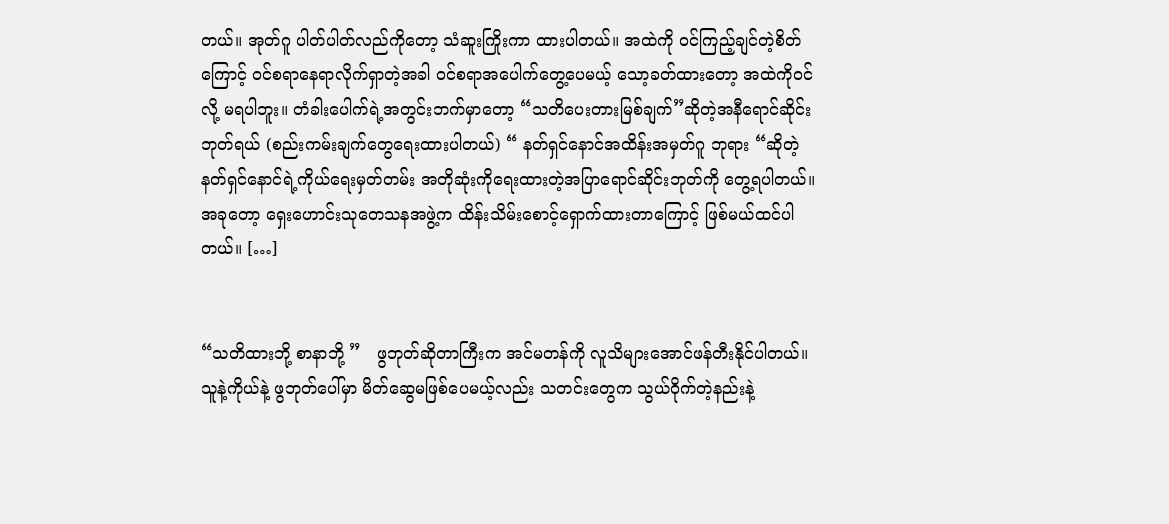တယ်။ အုတ်ဂူ ပါတ်ပါတ်လည်ကိုတော့ သံဆူးကြိုးကာ ထားပါတယ်။ အထဲကို ဝင်ကြည့်ချင်တဲ့စိတ်ကြောင့် ဝင်စရာနေရာလိုက်ရှာတဲ့အခါ ဝင်စရာအပေါက်တွေ့ပေမယ့် သော့ခတ်ထားတော့ အထဲကိုဝင်လို့ မရပါဘူး။ တံခါးပေါက်ရဲ့အတွင်းဘက်မှာတော့ “သတိပေးတားမြစ်ချက်”ဆိုတဲ့အနီရောင်ဆိုင်းဘုတ်ရယ် (စည်းကမ်းချက်တွေရေးထားပါတယ်) “ နတ်ရှင်နောင်အထိန်းအမှတ်ဂူ ဘုရား “ဆိုတဲ့ နတ်ရှင်နောင်ရဲ့ကိုယ်ရေးမှတ်တမ်း အတိုဆုံးကိုရေးထားတဲ့အပြာရောင်ဆိုင်းဘုတ်ကို တွေ့ရပါတယ်။ အခုတော့ ရှေးဟောင်းသုတေသနအဖွဲ့က ထိန်းသိမ်းစောင့်ရှောက်ထားတာကြောင့် ဖြစ်မယ်ထင်ပါတယ်။ […]


“သတိထားဘို့ စာနာဘို့ ”   ဖွဘုတ်ဆိုတာကြီးက အင်မတန်ကို လူသိများအောင်ဖန်တီးနိုင်ပါတယ်။ သူနဲ့ကိုယ်နဲ့ ဖွဘုတ်ပေါ်မှာ မိတ်ဆွေမဖြစ်ပေမယ့်လည်း သတင်းတွေက သွယ်ဝိုက်တဲ့နည်းနဲ့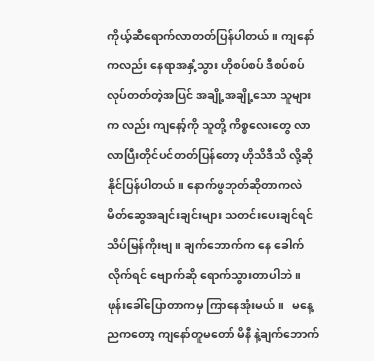ကိုယ့်ဆီရောက်လာတတ်ပြန်ပါတယ်။ ကျနော်ကလည်း နေရာအနှံ့သွား ဟိုစပ်စပ် ဒီစပ်စပ် လုပ်တတ်တဲ့အပြင် အချို့အချို့သော သူများက လည်း ကျနော့်ကို သူတို့ ကိစ္စလေးတွေ လာလာပြီးတိုင်ပင်တတ်ပြန်တော့ ဟိုသိဒီသိ လို့ဆိုနိုင်ပြန်ပါတယ်။ နောက်ဖွဘုတ်ဆိုတာကလဲ မိတ်ဆွေအချင်းချင်းများ သတင်းပေးချင်ရင် သိပ်မြန်ကိုးဗျ။ ချက်ဘောက်က နေ ခေါက်လိုက်ရင် ဗျောက်ဆို ရောက်သွားတာပါဘဲ။ ဖုန်းခေါ်ပြောတာကမှ ကြာနေအုံးမယ်။   မနေ့ညကတော့ ကျနော်တူမတော် မိနီ နဲ့ချက်ဘောက်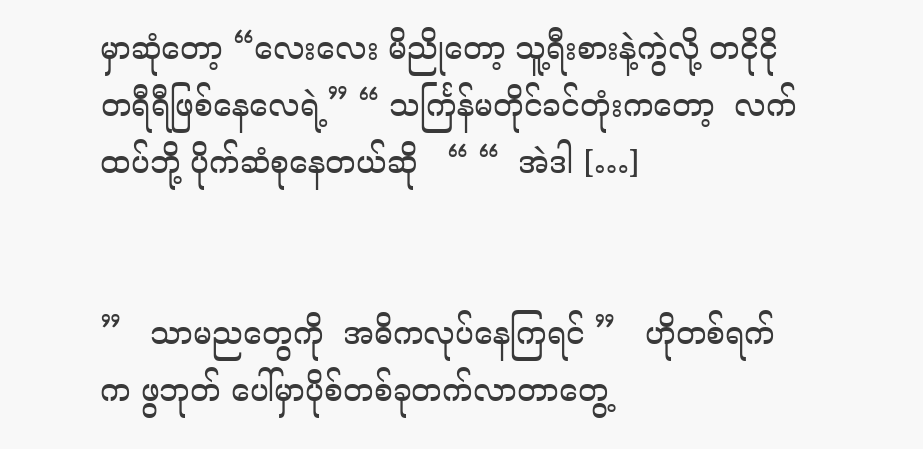မှာဆုံတော့ “လေးလေး မိညိုတော့ သူ့ရီးစားနဲ့ကွဲလို့ တငိုငိုတရီရီဖြစ်နေလေရဲ့” “ သင်္ကြန်မတိုင်ခင်တုံးကတော့  လက်ထပ်ဘို့ ပိုက်ဆံစုနေတယ်ဆို   “ “  အဲဒါ […]


”   သာမညတွေကို  အဓိကလုပ်နေကြရင် ”   ဟိုတစ်ရက်က ဖွဘုတ် ပေါ်မှာပိုစ်တစ်ခုတက်လာတာတွေ့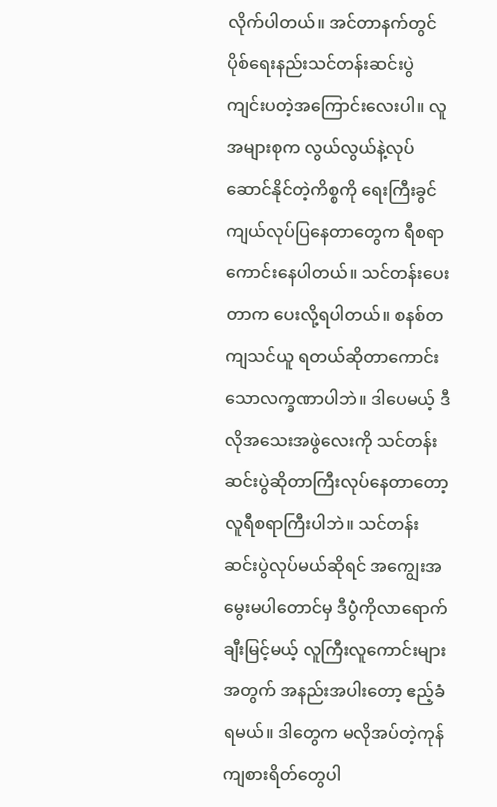လိုက်ပါတယ်။ အင်တာနက်တွင်ပိုစ်ရေးနည်းသင်တန်းဆင်းပွဲ ကျင်းပတဲ့အကြောင်းလေးပါ။ လူအများစုက လွယ်လွယ်နဲ့လုပ်ဆောင်နိုင်တဲ့ကိစ္စကို ရေးကြီးခွင်ကျယ်လုပ်ပြနေတာတွေက ရီစရာကောင်းနေပါတယ်။ သင်တန်းပေးတာက ပေးလို့ရပါတယ်။ စနစ်တကျသင်ယူ ရတယ်ဆိုတာကောင်းသောလက္ခဏာပါဘဲ။ ဒါပေမယ့် ဒီလိုအသေးအဖွဲလေးကို သင်တန်းဆင်းပွဲဆိုတာကြီးလုပ်နေတာတော့ လူရီစရာကြီးပါဘဲ။ သင်တန်းဆင်းပွဲလုပ်မယ်ဆိုရင် အကျွေးအမွေးမပါတောင်မှ ဒီပွဲံကိုလာရောက်ချီးမြင့်မယ့် လူကြီးလူကောင်းများအတွက် အနည်းအပါးတော့ ဧည့်ခံရမယ်။ ဒါတွေက မလိုအပ်တဲ့ကုန်ကျစားရိတ်တွေပါ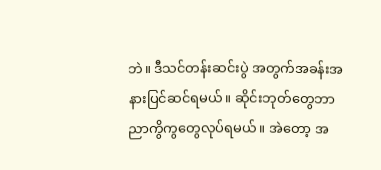ဘဲ။ ဒီသင်တန်းဆင်းပွဲ အတွက်အခန်းအနားပြင်ဆင်ရမယ်။ ဆိုင်းဘုတ်တွေဘာညာကွိကွတွေလုပ်ရမယ်။ အဲတော့ အ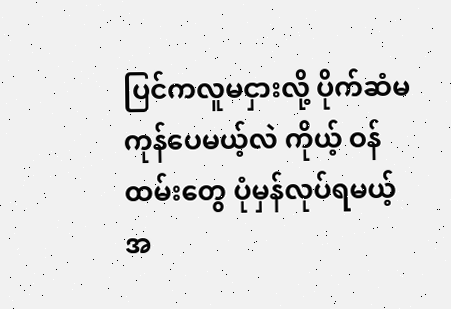ပြင်ကလူမငှားလို့ ပိုက်ဆံမကုန်ပေမယ့်လဲ ကိုယ့် ဝန်ထမ်းတွေ ပုံမှန်လုပ်ရမယ့် အ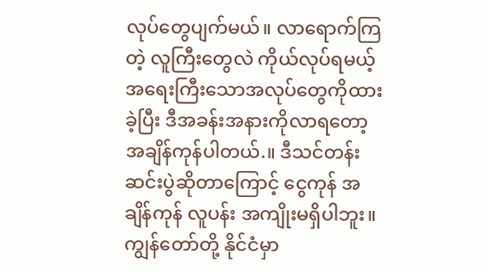လုပ်တွေပျက်မယ်။ လာရောက်ကြတဲ့ လူကြီးတွေလဲ ကိုယ်လုပ်ရမယ့် အရေးကြီးသောအလုပ်တွေကိုထားခဲ့ပြီး ဒီအခန်းအနားကိုလာရတော့ အချိန်ကုန်ပါတယ်.။ ဒီသင်တန်းဆင်းပွဲဆိုတာကြောင့် ငွေကုန် အချိန်ကုန် လူပန်း အကျိုးမရှိပါဘူး။   ကျွန်တော်တို့ နိုင်ငံမှာ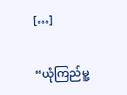[…]


“ယုံကြည်မူ့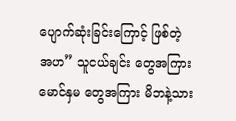ပျောက်ဆုံးခြင်းကြောင့် ဖြစ်တဲ့ အဟ” သူငယ်ချင်း တွေအကြား မောင်နှမ တွေအကြား မိဘနဲ့သား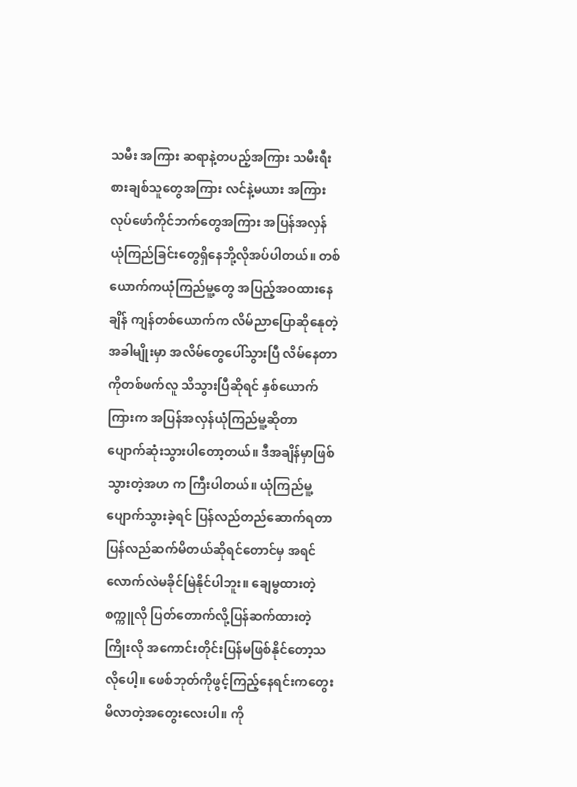သမီး အကြား ဆရာနဲ့တပည့်အကြား သမီးရီးစားချစ်သူတွေအကြား လင်နဲ့မယား အကြား လုပ်ဖော်ကိုင်ဘက်တွေအကြား အပြန်အလှန် ယုံကြည်ခြင်းတွေရှိနေဘို့လိုအပ်ပါတယ်။ တစ်ယောက်ကယုံကြည်မူ့တွေ အပြည့်အဝထားနေချိန် ကျန်တစ်ယောက်က လိမ်ညာပြောဆိုနေုတဲ့အခါမျိုးမှာ အလိမ်တွေပေါ်သွားပြီ လိမ်နေတာကိုတစ်ဖက်လူ သိသွားပြီဆိုရင် နှစ်ယောက်ကြားက အပြန်အလှန်ယုံကြည်မူ့ဆိုတာ ပျောက်ဆုံးသွားပါတော့တယ်။ ဒီအချိန်မှာဖြစ်သွားတဲ့အဟ က ကြီးပါတယ်။ ယုံကြည်မူ့ပျောက်သွားခဲ့ရင် ပြန်လည်တည်ဆောက်ရတာ ပြန်လည်ဆက်မိတယ်ဆိုရင်တောင်မှ အရင်လောက်လဲမခိုင်မြဲနိုင်ပါဘူး။ ချေမွထားတဲ့စက္ကူလို ပြတ်တောက်လို့ပြန်ဆက်ထားတဲ့ကြိုးလို အကောင်းတိုင်းပြန်မဖြစ်နိုင်တော့သလိုပေါ့။ ဖေစ်ဘုတ်ကိုဖွင့်ကြည့်နေရင်းကတွေးမိလာတဲ့အတွေးလေးပါ။ ကို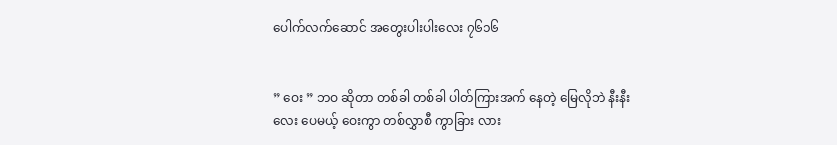ပေါက်လက်ဆောင် အတွေးပါးပါးလေး ၇၆၁၆


” ဝေး ” ဘဝ ဆိုတာ တစ်ခါ တစ်ခါ ပါတ်ကြားအက် နေတဲ့ မြေလိုဘဲ နီးနီးလေး ပေမယ့် ဝေးကွာ တစ်လွှာစီ ကွာခြား လား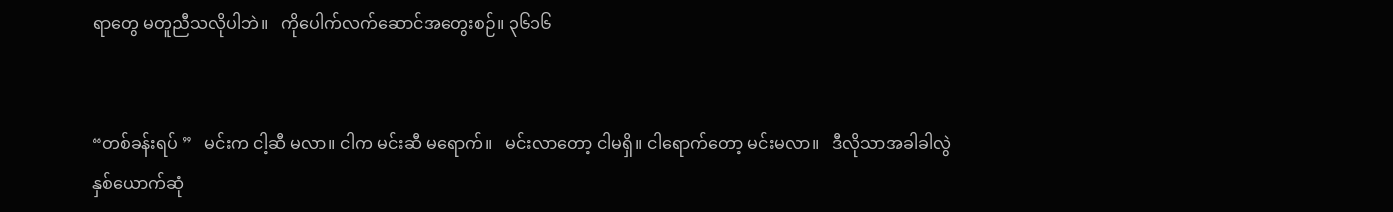ရာတွေ မတူညီသလိုပါဘဲ။   ကိုပေါက်လက်ဆောင်အတွေးစဉ်။ ၃၆၁၆


“တစ်ခန်းရပ် ”   မင်းက ငါ့ဆီ မလာ။ ငါက မင်းဆီ မရောက်။   မင်းလာတော့ ငါမရှိ။ ငါရောက်တော့ မင်းမလာ။   ဒီလိုသာအခါခါလွဲ နှစ်ယောက်ဆုံ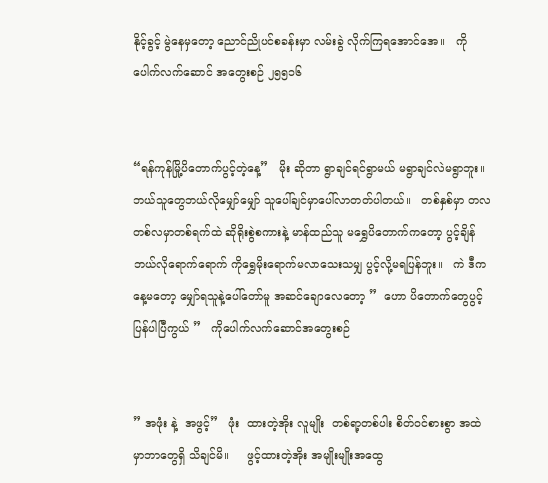နိုင့်ခွင့် မွဲနေမှတော့ ညောင်ညိုပင်စခန်းမှာ လမ်းခွဲ လိုက်ကြရအောင်အေ။   ကိုပေါက်လက်ဆောင် အတွေးစဉ် ၂၅၅၁၆


“ရန်ကုန်မြို့ပိတောက်ပွင့်တဲ့နေ့”   မိုး ဆိုတာ ရွာချင်ရင်ရွာမယ် မရွာချင်လဲမရွာဘူး။ ဘယ်သူတွေဘယ်လိုမျှော်မျှော် သူပေါ်ချင်မှာပေါ်လာတတ်ပါတယ်။   တစ်နှစ်မှာ တလ တစ်လမှာတစ်ရက်ထဲ ဆိုရိုးစွဲစကားနဲ့ မာန်ထည်သူ မရွှေပိတောက်ကတော့ ပွင့်ချိန်ဘယ်လိုရောက်ရောက် ကိုရွှေမိုးရောက်မလာသေးသမျှ ပွင့်လို့မရပြန်ဘူး။   ကဲ ဒီကနေ့မတော့ မျှော်ရသူနဲ့ပေါ်တော်မူ အဆင်ချောလေတော့ ”  ဟော ပိတောက်တွေပွင့်ပြန်ပါပြီကွယ် ”   ကိုပေါက်လက်ဆောင်အတွေးစဉ်


” အဖုံး နဲ့  အဖွင့်”   ဖုံး  ထားတဲ့အိုး လူမျိုး  တစ်ရာ့တစ်ပါး စိတ်ဝင်စားစွာ အထဲမှာဘာတွေရှိ သိချင်မိ။     ဖွင့်ထားတဲ့အိုး အမျိုးမျိုးအထွေ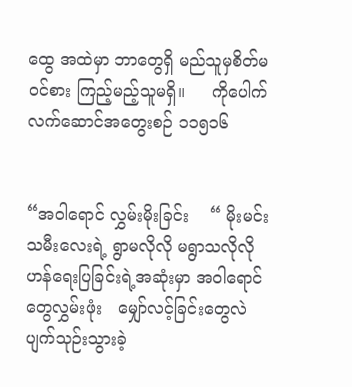ထွေ အထဲမှာ ဘာတွေရှိ မည်သူမှစိတ်မဝင်စား ကြည့်မည့်သူမရှိ။     ကိုပေါက်လက်ဆောင်အတွေးစဉ် ၁၁၅၁၆


“အဝါရောင် လွှမ်းမိုးခြင်း    “ မိုးမင်းသမီးလေးရဲ့ ရွာမလိုလို မရွာသလိုလို   ဟန်ရေးပြခြင်းရဲ့အဆုံးမှာ အဝါရောင်တွေလွှမ်းဖုံး   မျှော်လင့်ခြင်းတွေလဲ ပျက်သုဉ်းသွားခဲ့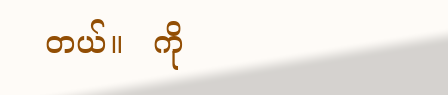တယ်။   ကို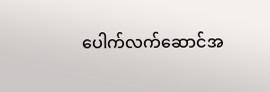ပေါက်လက်ဆောင်အ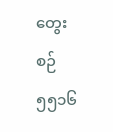တွေးစဉ် ၅၅၁၆